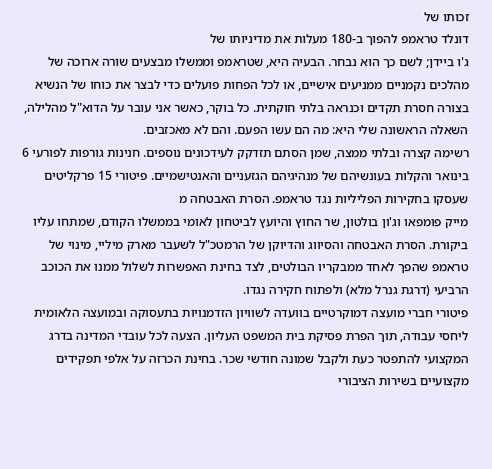זכותו של
דונלד טראמפ להפוך ב-180 מעלות את מדיניותו של
ג'ו ביידן; לשם כך הוא נבחר. הבעיה היא, שטראמפ וממשלו מבצעים שורה ארוכה של מהלכים נקמניים ממניעים אישיים, או לכל הפחות פועלים כדי לבצר את כוחו של הנשיא בצורה חסרת תקדים וכנראה בלתי חוקתית. כל בוקר, כאשר אני עובר על הדוא"ל מהלילה, השאלה הראשונה שלי היא: מה הם עשו הפעם. והם לא מאכזבים.
רשימה קצרה ובלתי ממצה, שמן הסתם תזדקק לעידכונים נוספים. חנינות גורפות לפורעי 6 בינואר והקלות בעונשיהם של מנהיגיהם הגזעניים והאנטישמיים. פיטורי 15 פרקליטים שעסקו בחקירות הפליליות נגד טראמפ. הסרת האבטחה מ
מייק פומפאו וג'ון בולטון, שר החוץ והיועץ לביטחון לאומי בממשלו הקודם, שמתחו עליו ביקורת. הסרת האבטחה והסיווג והדיוקן של הרמטכ"ל לשעבר מארק מיליי, מינוי של טראמפ שהפך לאחד ממבקריו הבולטים, לצד בחינת האפשרות לשלול ממנו את הכוכב הרביעי (דרגת גנרל מלא) ולפתוח חקירה נגדו.
פיטורי חברי מועצה דמוקרטיים בוועדה לשוויון הזדמנויות בתעסוקה ובמועצה הלאומית ליחסי עבודה, תוך הפרת פסיקת בית המשפט העליון. הצעה לכל עובדי המדינה בדרג המקצועי להתפטר כעת ולקבל שמונה חודשי שכר. בחינת הכרזה על אלפי תפקידים מקצועיים בשירות הציבורי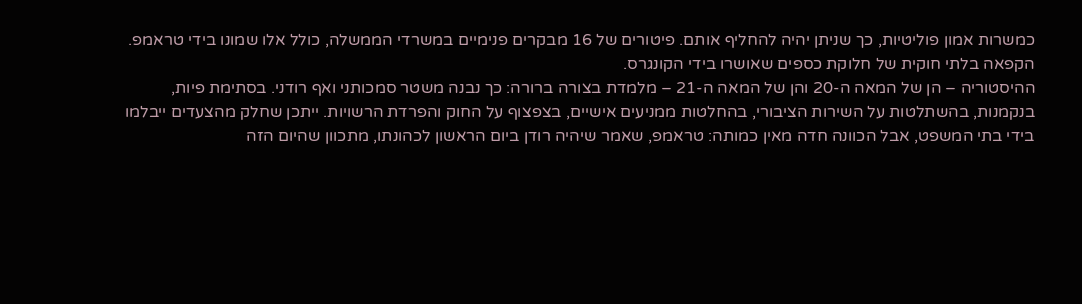כמשרות אמון פוליטיות, כך שניתן יהיה להחליף אותם. פיטורים של 16 מבקרים פנימיים במשרדי הממשלה, כולל אלו שמונו בידי טראמפ. הקפאה בלתי חוקית של חלוקת כספים שאושרו בידי הקונגרס.
ההיסטוריה – הן של המאה ה-20 והן של המאה ה-21 – מלמדת בצורה ברורה: כך נבנה משטר סמכותני ואף רודני. בסתימת פיות, בנקמנות, בהשתלטות על השירות הציבורי, בהחלטות ממניעים אישיים, בצפצוף על החוק והפרדת הרשויות. ייתכן שחלק מהצעדים ייבלמו בידי בתי המשפט, אבל הכוונה חדה מאין כמותה: טראמפ, שאמר שיהיה רודן ביום הראשון לכהונתו, מתכוון שהיום הזה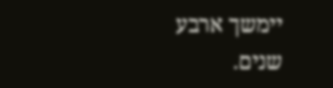יימשך ארבע שנים.